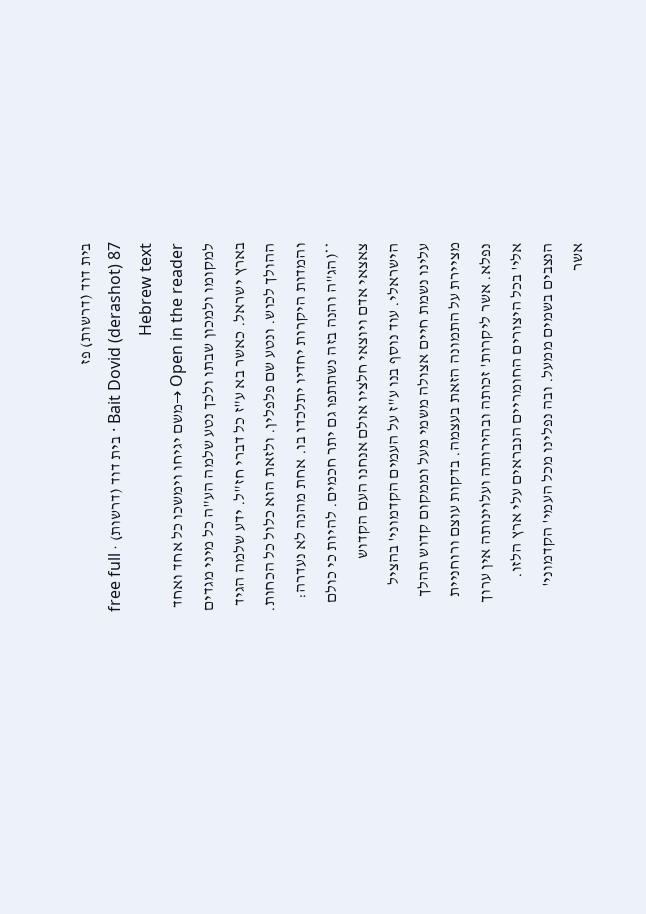בית דוד (דרשות) פז
Bait Dovid (derashot) 87 · בית דוד (דרשות) · free full Hebrew text
Open in the reader →משם יגיחו וימשכו כל אחד ואחד למקומו ולמכון שבתו ולכך נטע שלמה הע"ה כל מיני מגדים בארץ ישראל. כאשר בא ע"ז כל דברי חז"ל. ידע שלמה הגיד ההולך לכוש. ונטע שם פלפלין. ולזאת הוא כלול כל הכחות. והמדות היקרות יחדיו יתלכדו בו. אחת מהנה לא נעדרה: **(הג"ה והנה בזה נשתתפו גם יתר חכמים. להיות כי כולם צאצאי אדם ויוצאי חלציו אולם אנחנו העם הקדוש הישראלי. עוד נוסף בנו ע"ז על העמים הקדמוני' בהציל עלינו נשמת חיים אצולה משמי מעל וממקום קדוש תהלך מציירת על התמונה הזאת בעצמה. בדקות עוצם ורוחניית נפלא. אשר ליקרות' זכותה ובהירותה ועלוינותה אין ערוך אלי' בכל היצורים החומריים הנבראים עלי ארץ הלזו. הנצבים בשמים ממעל. ובה נפלינו מכל העמי' הקדמוני' אשר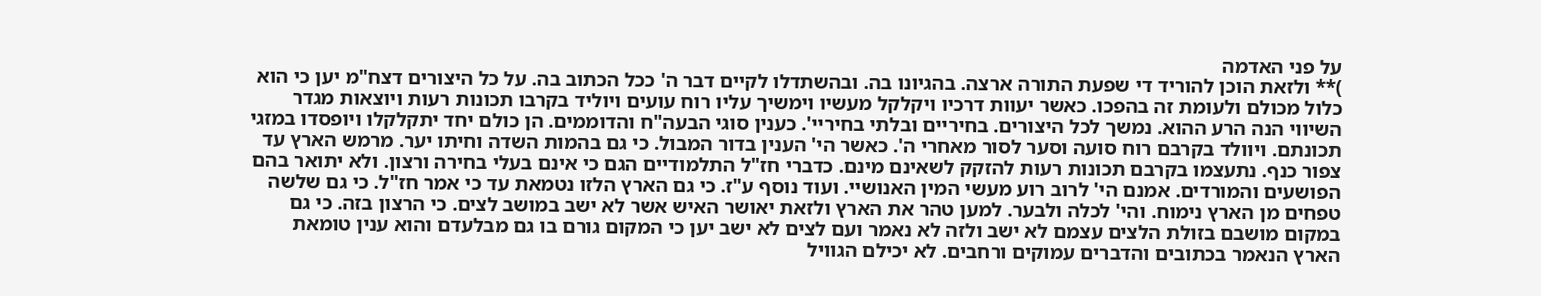על פני האדמה
)** ולזאת הוכן להוריד די שפעת התורה ארצה. בהגיונו בה. ובהשתדלו לקיים דבר ה' ככל הכתוב בה. על כל היצורים דצח"מ יען כי הוא כלול מכולם ולעומת זה בהפכו. כאשר יעוות דרכיו ויקלקל מעשיו וימשיך עליו רוח עועים ויוליד בקרבו תכונות רעות ויוצאות מגדר השיווי הנה הרע ההוא. נמשך לכל היצורים. בחיריים ובלתי בחיריי'. כענין סוגי הבעה"ח והדוממים. הן כולם יחד יתקלקלו ויופסדו במזגי תכונתם. ויוולד בקרבם רוח סועה וסער לסור מאחרי ה'. כאשר הי' הענין בדור המבול. כי גם בהמות השדה וחיתו יער. מרמש הארץ עד צפור כנף. נתעצמו בקרבם תכונות רעות להזקק לשאינם מינם. כדברי חז"ל התלמודיים הגם כי אינם בעלי בחירה ורצון. ולא יתואר בהם הפושעים והמורדים. אמנם הי' לרוב רוע מעשי המין האנושיי. ועוד נוסף ע"ז. כי גם הארץ הלזו נטמאת עד כי אמר חז"ל. כי גם שלשה טפחים מן הארץ נימוח. והי' לכלה ולבער. למען טהר את הארץ ולזאת יאושר האיש אשר לא ישב במושב לצים. כי הרצון בזה. כי גם במקום מושבם בזולת הלצים עצמם לא ישב ולזה לא נאמר ועם לצים לא ישב יען כי המקום גורם בו גם מבלעדם והוא ענין טומאת הארץ הנאמר בכתובים והדברים עמוקים ורחבים. לא יכילם הגוויל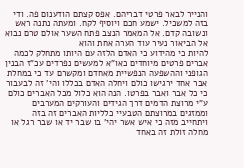והנייר לבאר פרטי דבריהם. אפס קצתם הודענום פה. ודי בזה למשכיל. ישמע חכם ויוסיף לקח. ומעתה נתנה ראש ונשובה קדם. אל המאמר הנצב פתח השער אולם טרם נבוא אל הביאור נעיר עוד הערה אחת והוא
להיות כי מהידוע כי האדם הלזה עם היותו מתחלק לכמה אברים פרטים מיוחדים כאו"א למעשים נפרדים עכ"ז הבנין הגופני וההשפעה הנפשיית מאחדם ומקשרם עד כי במחלת אבר אחד ירגישו כולם ויחלה האדם בכללו והי' זה לבעבור כי כל אבר ואבר בפרטו. הנה הוא כלול מכל האברים כולם ע"י מרוצת הדמים דרך הגידים והעורקים המערבים וממזגים במרוצתם הטבעיי כלליות האברים זה בזה ויתחייב מזה כי איש אשר יהי' בו שבר יד או שבר רגל או מחלה זולת זה באחד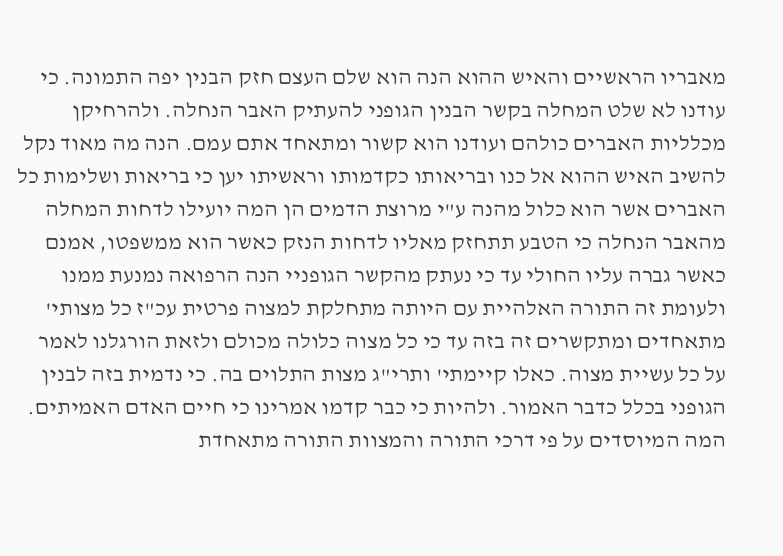מאבריו הראשיים והאיש ההוא הנה הוא שלם העצם חזק הבנין יפה התמונה. כי עודנו לא שלט המחלה בקשר הבנין הגופני להעתיק האבר הנחלה. ולהרחיקן מכלליות האברים כולהם ועודנו הוא קשור ומתאחד אתם עמם. הנה מה מאוד נקל להשיב האיש ההוא אל כנו ובריאותו כקדמותו וראשיתו יען כי בריאות ושלימות כל האברים אשר הוא כלול מהנה ע"י מרוצת הדמים הן המה יועילו לדחות המחלה מהאבר הנחלה כי הטבע תתחזק מאליו לדחות הנזק כאשר הוא ממשפטו, אמנם כאשר גברה עליו החולי עד כי נעתק מהקשר הגופניי הנה הרפואה נמנעת ממנו ולעומת זה התורה האלהיית עם היותה מתחלקת למצוה פרטית עכ"ז כל מצותי' מתאחדים ומתקשרים זה בזה עד כי כל מצוה כלולה מכולם ולזאת הורגלנו לאמר על כל עשיית מצוה. כאלו קיימתי' ותרי"ג מצות התלוים בה. כי נדמית בזה לבנין הגופני בכלל כדבר האמור. ולהיות כי כבר קדמו אמרינו כי חיים האדם האמיתים. המה המיוסדים על פי דרכי התורה והמצוות התורה מתאחדת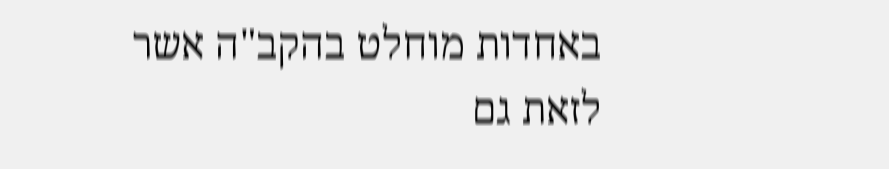באחדות מוחלט בהקב"ה אשר לזאת גם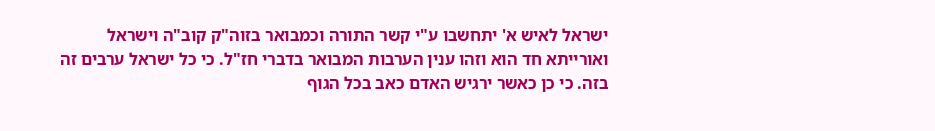ישראל לאיש א' יתחשבו ע"י קשר התורה וכמבואר בזוה"ק קוב"ה וישראל ואורייתא חד הוא וזהו ענין הערבות המבואר בדברי חז"ל. כי כל ישראל ערבים זה בזה. כי כן כאשר ירגיש האדם כאב בכל הגוף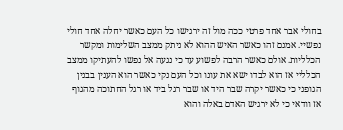בחולי אבר אחד פרטי ככה מול זה ירגישו כל העם כאשר יחלה אחד חולי נפשיי. אמנם זהו כאשר האיש ההוא לא ניתק ממצב השלימות ומקשר הכלליות. אולם כאשר הרבה לפשוע עד כי נגעה אל נפשו להעתיקו ממצב הכלליי אז הוא לבדו ישא את עונו וכל העם נקי כאשר הוא הענין בבנין הגופני כי כאשר יקרה שבר היד או שבר רגל ביד או רגל החתוכה מהגוף אז וודאי כי לא ירגיש האדם באלה והוא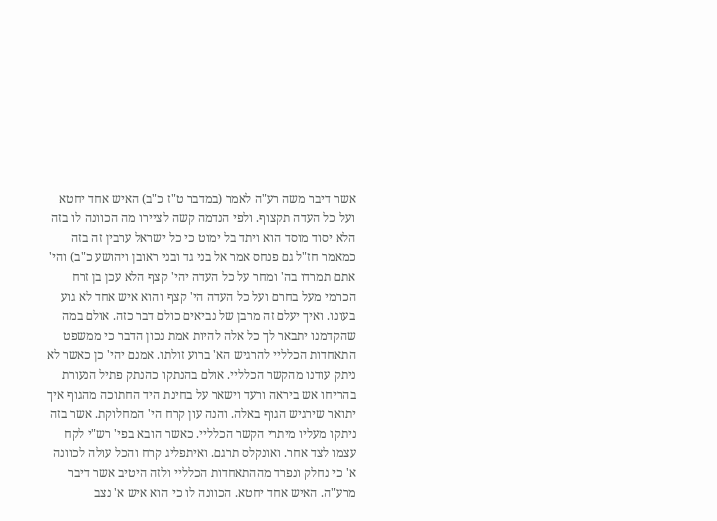אשר דיבר משה רע"ה לאמר (במדבר ט"ז כ"ב) האיש אחד יחטא ועל כל העדה תקצוף. ולפי הנדמה קשה לציירו מה הכוונה לו בזה הלא יסוד מוסד הוא ויתד בל ימוט כי כל ישראל ערבין זה בזה כמאמר חז"ל גם פנחס אמר אל בני גד ובני ראובן ויהושע כ"ב) והי' אתם תמרדו בה' ומחר על כל העדה יהי' קצף הלא עכן בן זרח הכרמי מעל בחרם ועל כל העדה הי' קצף והוא איש אחד לא גוע בעונו. ואיך יעלם זה מרבן של נביאים כולם דבר כזה. אולם במה שהקדמנו יתבאר לך כל אלה להיות אמת נכון הדבר כי ממשפט התאחדות הכלליי להרגיש הא' ברוע זולתו. אמנם יהי' כן כאשר לא ניתק עודנו מהקשר הכלליי. אולם בהנתקו כהנתק פתיל הנעורת בהריחו אש ביראה ורעד וישאר על בחינת היד החתוכה מהגוף איך יתואר שירגיש הגוף באלה. והנה עון קרח הי' המחלוקת. אשר בזה ניתקו מעליו מיתרי הקשר הכלליי. כאשר הובא בפי' רש"י לקח עצמו לצד אחר. ואונקלס תרגם. ואיתפליג קרח והכל עולה לכוונה א' כי נחלק ונפרד מההתאחדות הכלליי ולזה היטיב אשר דיבר מרע"ה. האיש אחד יחטא. הכוונה לו כי הוא איש א' נצב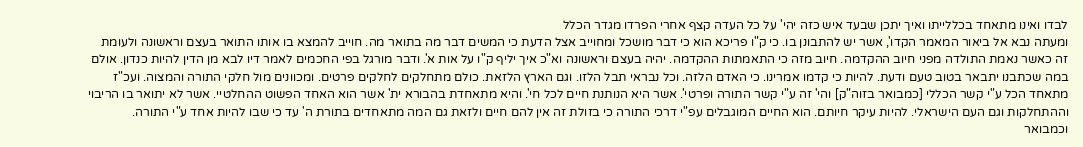לבדו ואינו מתאחד בכללייתו ואיך יתכן שבעד איש כזה יהי' על כל העדה קצף אחרי הפרדו מגדר הכלל
ומעתה נבא אל ביאור המאמר הקדו', אשר יש להתבונן בו. כי ק"ו פריכא הוא כי דבר מושכל ומחוייב אצל הדעת כי המשים דבר מה בתואר מה. חוייב להמצא בו אותו התואר בעצם וראשונה ולעומת זה כאשר נאמת התולדה מפני חיוב ההקדמה. חיוב מזה כי התאמתות ההקדמה. יהיה בעצם וראשונה וא"כ איך יליף ק"ו על אות א'. ודבר מורגל בפי החכמים לאמר דיו לבא מן הדין להיות כנדון. אולם במה שכתבנו יתבאר בטוב טעם ודעת. להיות כי קדמו אמרינו. כי האדם הלזה. וכל נבראי תבל הלזו. וגם הארץ הלזאת. כולם מתחלקים לחלקים פרטים. ומכוונים מול חלקי התורה והמצוה. ועכ"ז מתאחד הכל ע"י קשר הכללי [כמבואר בזוה"ק] והי' זה ע"י קשר התורה ופרטי'. אשר היא הנותנת חיים לכל חי'. והיא מתאחדת בהבורא ית' אשר הוא האחד הפשוט ההחלטיי. אשר לא יתואר בו הריבוי וההתחלקות וגם העם הישראלי. להיות עיקר חיותם. הוא החיים המוגבלים עפ"י דרכי התורה כי בזולת זה אין להם חיים ולזאת גם המה מתאחדים בתורת ה' עד כי שבו להיות אחד ע"י התורה. וכמבואר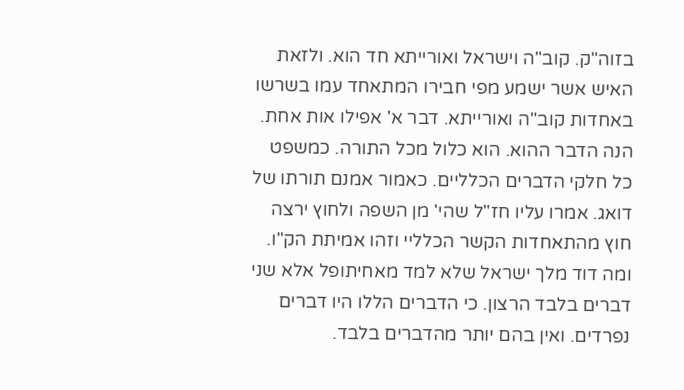בזוה"ק. קוב"ה וישראל ואורייתא חד הוא. ולזאת האיש אשר ישמע מפי חבירו המתאחד עמו בשרשו באחדות קוב"ה ואורייתא. דבר א' אפילו אות אחת. הנה הדבר ההוא. הוא כלול מכל התורה. כמשפט כל חלקי הדברים הכלליים. כאמור אמנם תורתו של דואג. אמרו עליו חז"ל שהי' מן השפה ולחוץ ירצה חוץ מהתאחדות הקשר הכלליי וזהו אמיתת הק"ו. ומה דוד מלך ישראל שלא למד מאחיתופל אלא שני דברים בלבד הרצון. כי הדברים הללו היו דברים נפרדים. ואין בהם יותר מהדברים בלבד.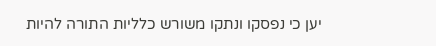יען כי נפסקו ונתקו משורש כלליות התורה להיות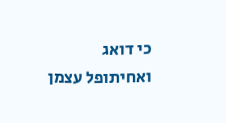כי דואג ואחיתופל עצמן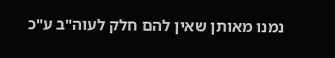נמנו מאותן שאין להם חלק לעוה"ב ע"כ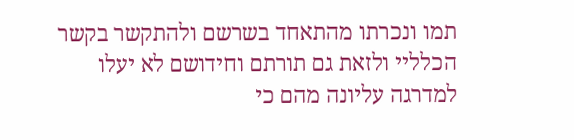תמו ונכרתו מהתאחד בשרשם ולהתקשר בקשר הכלליי ולזאת גם תורתם וחידושם לא יעלו למדרגה עליונה מהם כי